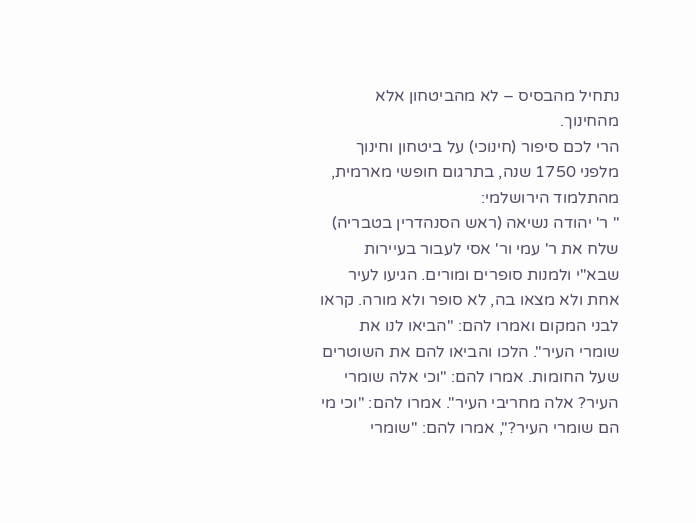נתחיל מהבסיס – לא מהביטחון אלא מהחינוך.
הרי לכם סיפור (חינוכי) על ביטחון וחינוך מלפני 1750 שנה, בתרגום חופשי מארמית, מהתלמוד הירושלמי:
" ר' יהודה נשיאה (ראש הסנהדרין בטבריה) שלח את ר' עמי ור' אסי לעבור בעיירות שבא"י ולמנות סופרים ומורים. הגיעו לעיר אחת ולא מצאו בה, לא סופר ולא מורה. קראו לבני המקום ואמרו להם: "הביאו לנו את שומרי העיר". הלכו והביאו להם את השוטרים שעל החומות. אמרו להם: "וכי אלה שומרי העיר? אלה מחריבי העיר". אמרו להם: "וכי מי הם שומרי העיר?", אמרו להם: "שומרי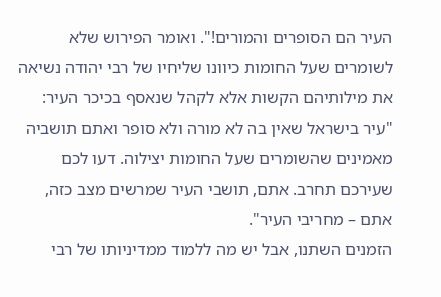העיר הם הסופרים והמורים!". ואומר הפירוש שלא לשומרים שעל החומות כיוונו שליחיו של רבי יהודה נשיאה את מילותיהם הקשות אלא לקהל שנאסף בכיכר העיר: "עיר בישראל שאין בה לא מורה ולא סופר ואתם תושביה מאמינים שהשומרים שעל החומות יצילוה. דעו לכם שעירכם תחרב. אתם, תושבי העיר שמרשים מצב כזה, אתם – מחריבי העיר".
הזמנים השתנו, אבל יש מה ללמוד ממדיניותו של רבי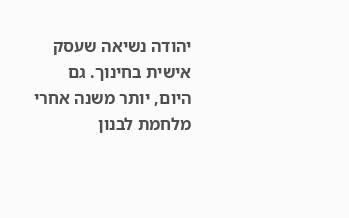יהודה נשיאה שעסק אישית בחינוך. גם היום, יותר משנה אחרי מלחמת לבנון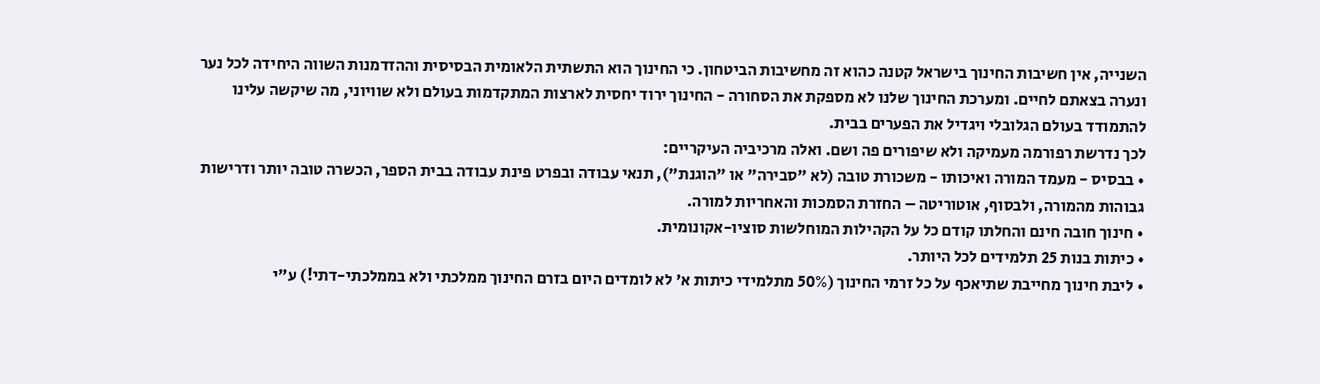השנייה, אין חשיבות החינוך בישראל קטנה כהוא זה מחשיבות הביטחון. כי החינוך הוא התשתית הלאומית הבסיסית וההזדמנות השווה היחידה לכל נער ונערה בצאתם לחיים. ומערכת החינוך שלנו לא מספקת את הסחורה - החינוך ירוד יחסית לארצות המתקדמות בעולם ולא שוויוני, מה שיקשה עלינו להתמודד בעולם הגלובלי ויגדיל את הפערים בבית.
לכך נדרשת רפורמה מעמיקה ולא שיפורים פה ושם. ואלה מרכיביה העיקריים:
• בבסיס - מעמד המורה ואיכותו - משכורת טובה (לא "סבירה" או "הוגנת"), תנאי עבודה ובפרט פינת עבודה בבית הספר, הכשרה טובה יותר ודרישות גבוהות מהמורה, ולבסוף, אוטוריטה – החזרת הסמכות והאחריות למורה.
• חינוך חובה חינם והחלתו קודם כל על הקהילות המוחלשות סוציו-אקונומית.
• כיתות בנות 25 תלמידים לכל היותר.
• ליבת חינוך מחייבת שתיאכף על כל זרמי החינוך (50% מתלמידי כיתות א' לא לומדים היום בזרם החינוך ממלכתי ולא בממלכתי-דתי!) ע"י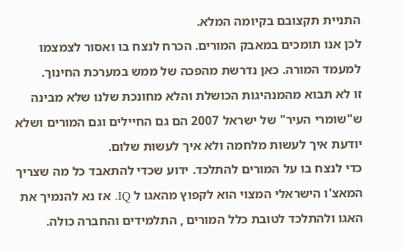התניית תקצובם בקיומה המלא.
לכן אנו תומכים במאבק המורים. הכרח לנצח בו ואסור לצמצמו למעמד המורה. כאן נדרשת מהפכה של ממש במערכת החינוך.
זו לא תבוא מהמנהיגות הכושלת והלא מחונכת שלנו שלא מבינה ש"שומרי העיר" של ישראל 2007 הם גם החיילים וגם המורים ושלא יודעת איך לעשות מלחמה ולא איך לעשות שלום.
כדי לנצח בו על המורים להתלכד. ידוע שכדי להתאבד כל מה שצריך המאצ'ו הישראלי המצוי הוא לקפוץ מהאגו ל IQ. אז נא להנמיך את האגו ולהתלכד לטובת כלל המורים , התלמידים והחברה כולה.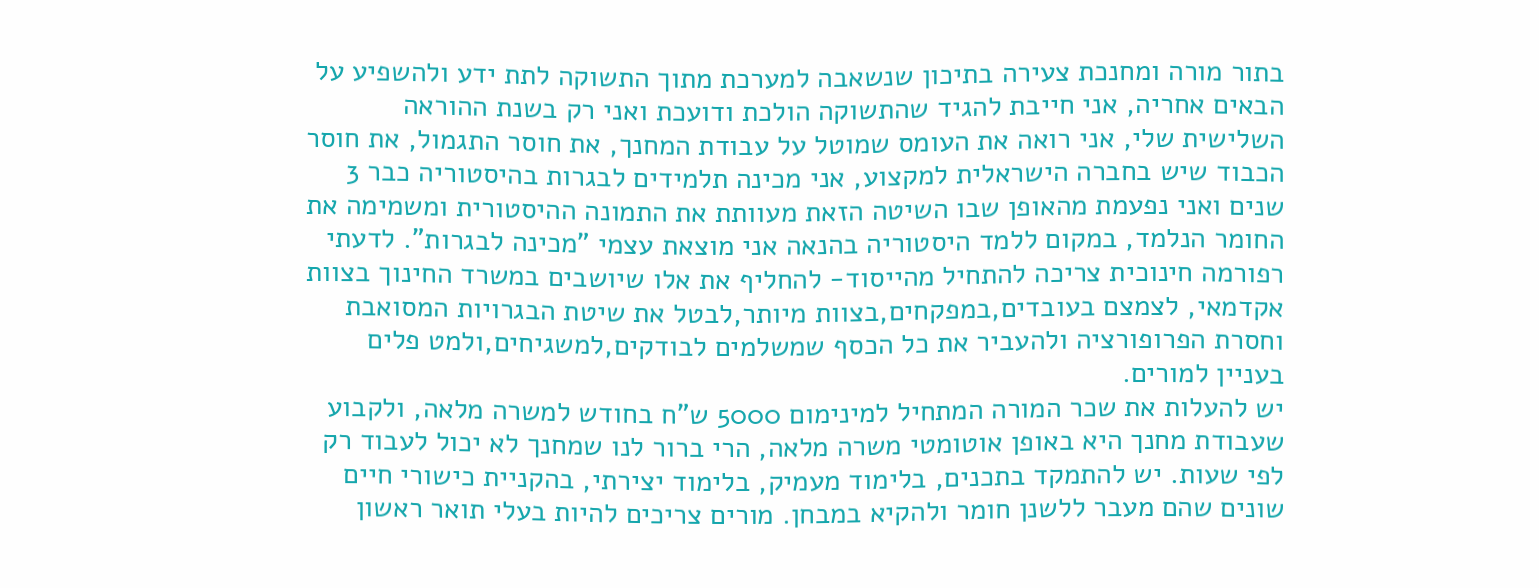בתור מורה ומחנכת צעירה בתיכון שנשאבה למערכת מתוך התשוקה לתת ידע ולהשפיע על הבאים אחריה, אני חייבת להגיד שהתשוקה הולכת ודועכת ואני רק בשנת ההוראה השלישית שלי, אני רואה את העומס שמוטל על עבודת המחנך, את חוסר התגמול, את חוסר הכבוד שיש בחברה הישראלית למקצוע, אני מכינה תלמידים לבגרות בהיסטוריה כבר 3 שנים ואני נפעמת מהאופן שבו השיטה הזאת מעוותת את התמונה ההיסטורית ומשמימה את החומר הנלמד, במקום ללמד היסטוריה בהנאה אני מוצאת עצמי "מכינה לבגרות". לדעתי רפורמה חינוכית צריכה להתחיל מהייסוד- להחליף את אלו שיושבים במשרד החינוך בצוות אקדמאי, לצמצם בעובדים,במפקחים,בצוות מיותר,לבטל את שיטת הבגרויות המסואבת וחסרת הפרופורציה ולהעביר את כל הכסף שמשלמים לבודקים,למשגיחים,ולמט פלים בעניין למורים.
יש להעלות את שכר המורה המתחיל למינימום 5000 ש"ח בחודש למשרה מלאה, ולקבוע שעבודת מחנך היא באופן אוטומטי משרה מלאה, הרי ברור לנו שמחנך לא יכול לעבוד רק לפי שעות. יש להתמקד בתכנים, בלימוד מעמיק, בלימוד יצירתי, בהקניית כישורי חיים שונים שהם מעבר ללשנן חומר ולהקיא במבחן. מורים צריכים להיות בעלי תואר ראשון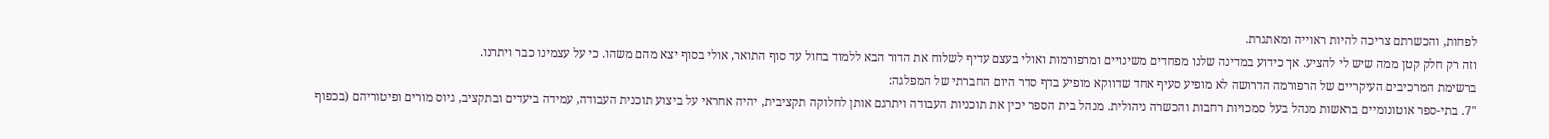לפחות, והכשרתם צריכה להיות ראוייה ומאתגרת.
וזה רק חלק קטן ממה שיש לי להציע. אך כידוע במדינה שלנו מפחדים משינויים ומרפורמות ואולי בעצם עדיף לשלוח את הדור הבא ללמוד בחול עד סוף התואר, אולי בסוף יצא מהם משהו. כי על עצמינו כבר ויתרנו.
ברשימת המרכיבים העיקריים של הרפורמה הדרושה לא מופיע סעיף אחד שדווקא מופיע בדף סדר היום החברתי של המפלגה:
"7. בתי-ספר אוטונומיים בראשות מנהל בעל סמכויות רחבות והכשרה ניהולית. מנהל בית הספר יכין את תוכניות העבודה ויתרגם אותן לחלוקה תקציבית, יהיה אחראי על ביצוע תוכנית העבודה, עמידה ביעדים ובתקציב, גיוס מורים ופיטוריהם (בכפוף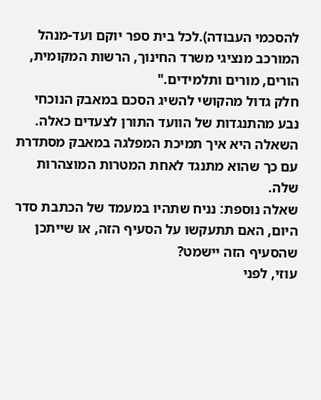להסכמי העבודה).לכל בית ספר יוקם ועד-מנהל המורכב מנציגי משרד החינוך, הרשות המקומית, הורים, מורים ותלמידים."
חלק גדול מהקושי להשיג הסכם במאבק הנוכחי נבע מהתנגדות של הוועד התורן לצעדים כאלה. השאלה היא איך תמיכת המפלגה במאבק מסתדרת עם כך שהוא מתנגד לאחת המטרות המוצהרות שלה.
שאלה נוספת: נניח שתהיו במעמד של הכתבת סדר היום, האם תתעקשו על הסעיף הזה, או שייתכן שהסעיף הזה יישמט?
עוזי, לפני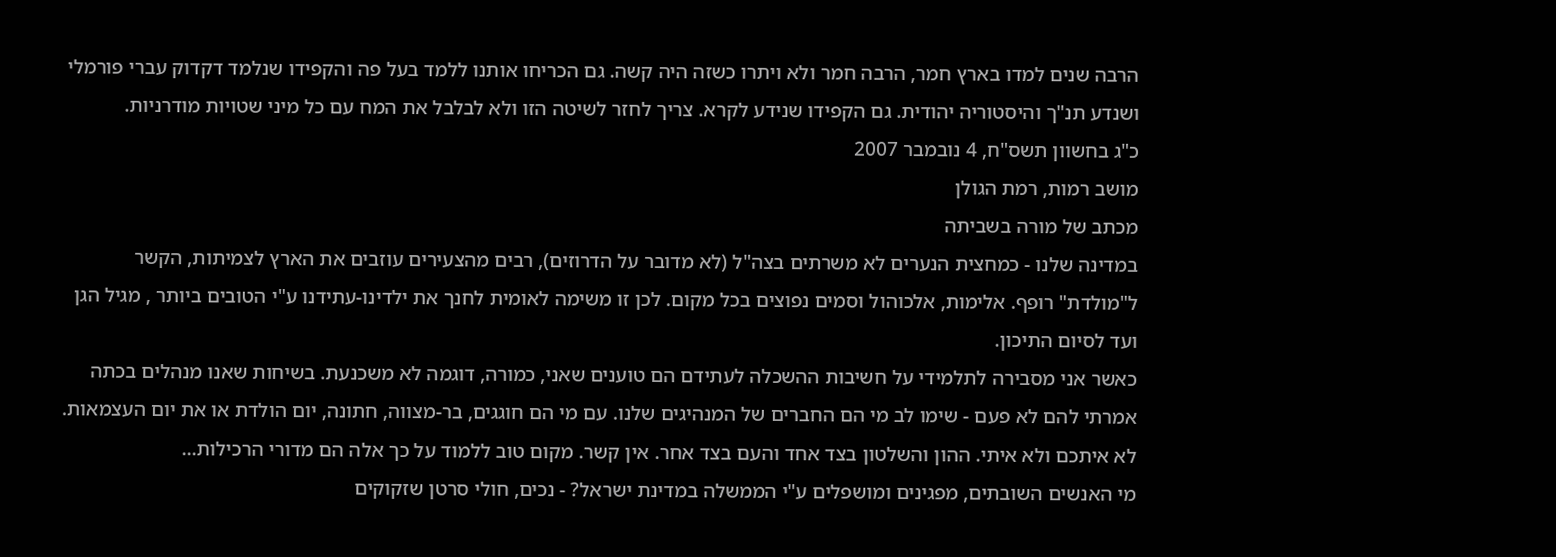הרבה שנים למדו בארץ חמר, הרבה חמר ולא ויתרו כשזה היה קשה. גם הכריחו אותנו ללמד בעל פה והקפידו שנלמד דקדוק עברי פורמלי ושנדע תנ"ך והיסטוריה יהודית. גם הקפידו שנידע לקרא. צריך לחזר לשיטה הזו ולא לבלבל את המח עם כל מיני שטויות מודרניות.
כ"ג בחשוון תשס"ח, 4 נובמבר 2007
מושב רמות, רמת הגולן
מכתב של מורה בשביתה
במדינה שלנו - כמחצית הנערים לא משרתים בצה"ל (לא מדובר על הדרוזים), רבים מהצעירים עוזבים את הארץ לצמיתות, הקשר ל"מולדת" רופף. אלימות, אלכוהול וסמים נפוצים בכל מקום. לכן זו משימה לאומית לחנך את ילדינו-עתידנו ע"י הטובים ביותר , מגיל הגן ועד לסיום התיכון.
כאשר אני מסבירה לתלמידי על חשיבות ההשכלה לעתידם הם טוענים שאני, כמורה, דוגמה לא משכנעת. בשיחות שאנו מנהלים בכתה אמרתי להם לא פעם - שימו לב מי הם החברים של המנהיגים שלנו. עם מי הם חוגגים, בר-מצווה, חתונה, יום הולדת או את יום העצמאות. לא איתכם ולא איתי. ההון והשלטון בצד אחד והעם בצד אחר. אין קשר. מקום טוב ללמוד על כך אלה הם מדורי הרכילות...
מי האנשים השובתים, מפגינים ומושפלים ע"י הממשלה במדינת ישראל? - נכים, חולי סרטן שזקוקים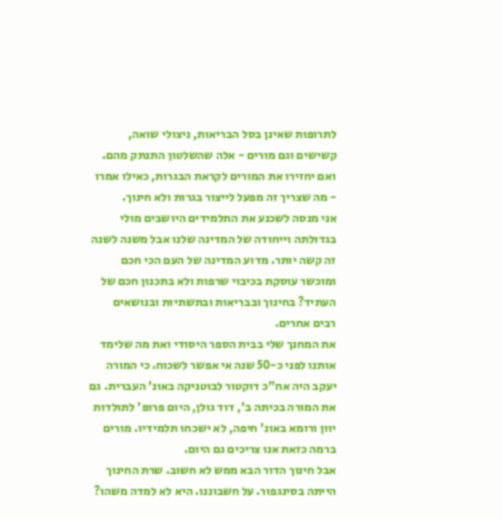לתרופות שאינן בסל הבריאות, ניצולי שואה, קשישים וגם מורים - אלה שהשלטון התנתק מהם. ואם יחזירו את המורים לקראת הבגרות, כאילו אמרו - מה שצריך זה מפעל לייצור בגרות ולא חינוך.
אני מנסה לשכנע את התלמידים היושבים מולי בגדולתה וייחודה של המדינה שלנו אבל משנה לשנה זה קשה יותר. מדוע המדינה של העם הכי חכם ומוכשר עוסקת בכיבוי שרפות ולא בתכנון חכם של העתיד? בחינוך ובבריאות ובתשתיות ובנושאים רבים אחרים.
את המחנך שלי בבית הספר היסודי ואת מה שלימד אותנו לפני כ-50 שנה אי אפשר לשכוח. כי המורה יעקב היה אח"כ דוקטור לבוטניקה באונ' העברית. גם את המורה בכיתה ב', דוד גולן, היום פרופ' לתולדות יוון ורומא באונ' חיפה, לא ישכחו תלמידיו. מורים ברמה כזאת אנו צריכים גם היום.
אבל חינוך הדור הבא ממש לא חשוב. שרת החינוך הייתה בסינגפור. על חשבוננו. היא לא למדה משהו?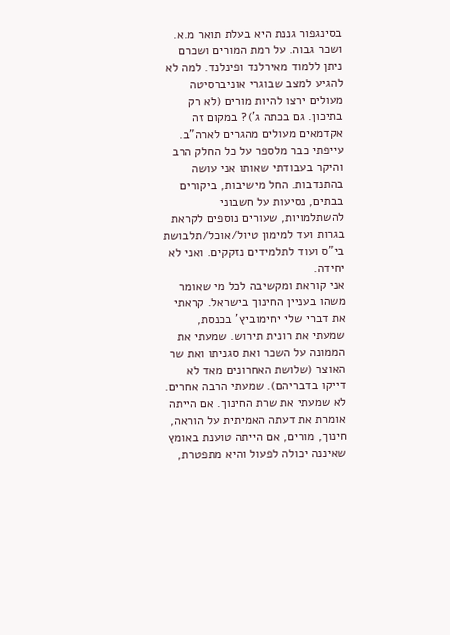בסינגפור גננת היא בעלת תואר מ.א. ושכר גבוה. על רמת המורים ושכרם ניתן ללמוד מאירלנד ופינלנד. למה לא להגיע למצב שבוגרי אוניברסיטה מעולים ירצו להיות מורים (לא רק בתיכון. גם בכתה ג')? במקום זה אקדמאים מעולים מהגרים לארה"ב.
עייפתי כבר מלספר על כל החלק הרב והיקר בעבודתי שאותו אני עושה בהתנדבות. החל מישיבות, ביקורים בבתים, נסיעות על חשבוני להשתלמויות, שעורים נוספים לקראת בגרות ועד למימון טיול/אוכל/תלבושת בי"ס ועוד לתלמידים נזקקים. ואני לא יחידה.
אני קוראת ומקשיבה לכל מי שאומר משהו בעניין החינוך בישראל. קראתי את דברי שלי יחימוביץ' בכנסת, שמעתי את רונית תירוש. שמעתי את הממונה על השכר ואת סגניתו ואת שר האוצר (שלושת האחרונים מאד לא דייקו בדבריהם). שמעתי הרבה אחרים. לא שמעתי את שרת החינוך. אם הייתה אומרת את דעתה האמיתית על הוראה, חינוך, מורים, אם הייתה טוענת באומץ שאיננה יכולה לפעול והיא מתפטרת,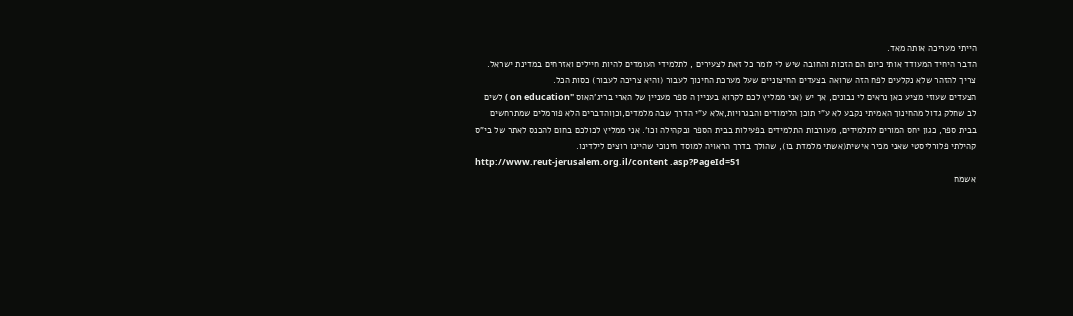הייתי מעריכה אותה מאד.
הדבר היחיד המעודד אותי כיום הם הזכות והחובה שיש לי לומר כל זאת לצעירים , לתלמידי העומדים להיות חיילים ואזרחים במדינת ישראל.
צריך להזהר שלא נקלעים לפח הזה שרואה בצעדים החיצוניים שעל מערכת החינוך לעבור (והיא צריכה לעבור) כסות הכל.
הצעדים שעוזי מציע כאן נראים לי נבונים, אך יש (אני ממליץ לכם לקרוא בעניין ה ספר מעניין של הארי בריג'האוס "on education ) לשים לב שחלק גדול מהחינוך האמיתי נקבע לא ע"י תוכן הלימודים והבגרויות,אלא ע"י הדרך שבה מלמדים,וכןוהדברים הלא פורמלים שמתרחשים בבית ספר, כגון יחס המורים לתלמידים, מעורבות התלמידים בפעילות בבית הספר ובקהילה וכו'. אני ממליץ לכולכם בחום להכנס לאתר של בי"ס קהילתי פלורליסטי שאני מכיר אישית(אשתי מלמדת בו), שהולך בדרך הראויה למוסד חינוכי שהיינו רוצים לילדינו.
http://www.reut-jerusalem.org.il/content .asp?PageId=51
אשמח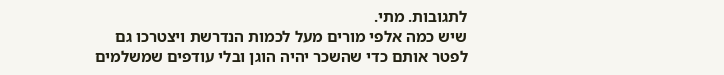לתגובות. מתי.
שיש כמה אלפי מורים מעל לכמות הנדרשת ויצטרכו גם לפטר אותם כדי שהשכר יהיה הוגן ובלי עודפים שמשלמים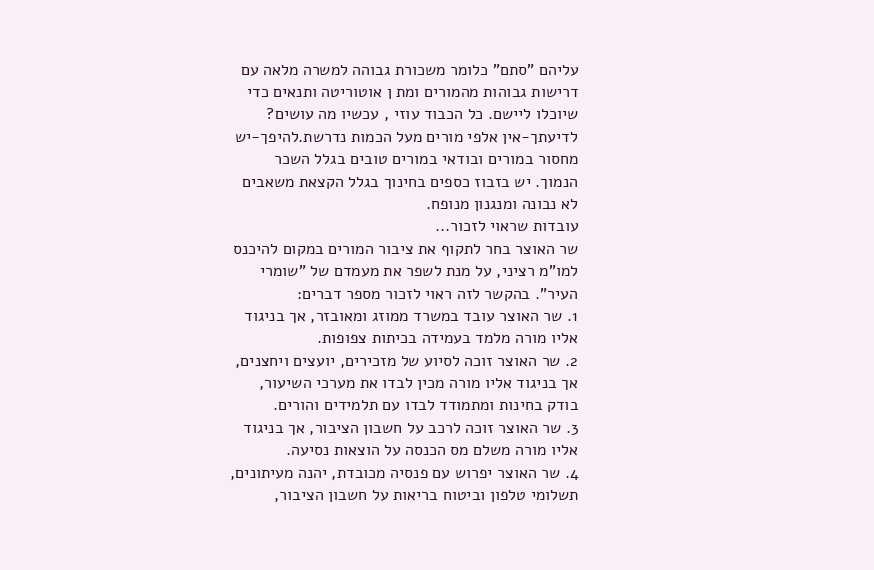עליהם "סתם" כלומר משכורת גבוהה למשרה מלאה עם דרישות גבוהות מהמורים ומת ן אוטוריטה ותנאים כדי שיוכלו ליישם. כל הכבוד עוזי , עכשיו מה עושים?
לדיעתך-אין אלפי מורים מעל הכמות נדרשת.להיפך-יש מחסור במורים ובודאי במורים טובים בגלל השכר הנמוך. יש בזבוז כספים בחינוך בגלל הקצאת משאבים לא נבונה ומנגנון מנופח.
עובדות שראוי לזכור...
שר האוצר בחר לתקוף את ציבור המורים במקום להיכנס למו"מ רציני, על מנת לשפר את מעמדם של "שומרי העיר". בהקשר לזה ראוי לזכור מספר דברים:
1. שר האוצר עובד במשרד ממוזג ומאובזר, אך בניגוד אליו מורה מלמד בעמידה בכיתות צפופות.
2. שר האוצר זוכה לסיוע של מזכירים, יועצים ויחצנים, אך בניגוד אליו מורה מכין לבדו את מערכי השיעור, בודק בחינות ומתמודד לבדו עם תלמידים והורים.
3. שר האוצר זוכה לרכב על חשבון הציבור, אך בניגוד אליו מורה משלם מס הכנסה על הוצאות נסיעה.
4. שר האוצר יפרוש עם פנסיה מכובדת, יהנה מעיתונים, תשלומי טלפון וביטוח בריאות על חשבון הציבור,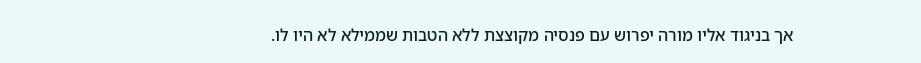אך בניגוד אליו מורה יפרוש עם פנסיה מקוצצת ללא הטבות שממילא לא היו לו.